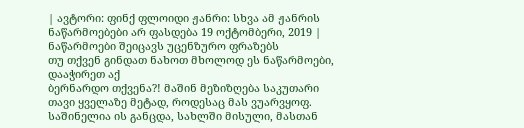| ავტორი: ფინქ ფლოიდი ჟანრი: სხვა ამ ჟანრის ნაწარმოებები არ ფასდება 19 ოქტომბერი, 2019 |
ნაწარმოები შეიცავს უცენზურო ფრაზებს
თუ თქვენ გინდათ ნახოთ მხოლოდ ეს ნაწარმოები, დააჭირეთ აქ
ბერნარდო თქვენა?! მაშინ მეზიზღება საკუთარი თავი ყველაზე მეტად, როდესაც მას ვუარვყოფ. საშინელია ის განცდა, სახლში მისული, მასთან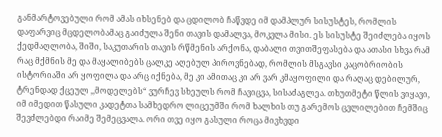განმარტოვებული რომ ამას იხსენებ და ცდილობ ჩაწვდე იმ დამპლურ სისუსტეს, რომლის დაფარვიც მცდელობამაც გაიძულა შენი თავის დამალვა, მოკვლა მისი. ეს სისუსტე შეიძლება იყოს ქედმაღლობა, შიში, საკუთარის თავის რწმენის არქონა, დაბალი თვითშეფასება და ათასი სხვა რამ რაც მქმნის მე და მაყალიბებს ცალკე აღებულ პიროვნებად, რომლის მსგავსი კაცობრიობის ისტორიაში არ ყოფილა და არც იქნება, მე კი ამითაც კი არ ვარ კმაყოფილი და რაღაც დებილურ, ტრენდად ქცეულ ,,მოდელებს“ ვურჩევ სხეულს რომ ჩავიცვა, სისაძაგლეა. თხუთმეტი წლის ვიყავი, იმ იმედით წასული კადეტთა სამხედრო ლიცეუმში რომ ხალხის თუ გარემოს ცვლილებით ჩემშიც შევძლებდი რაიმე შემეცვალა. ორი თვე იყო გასული როცა მივხვდი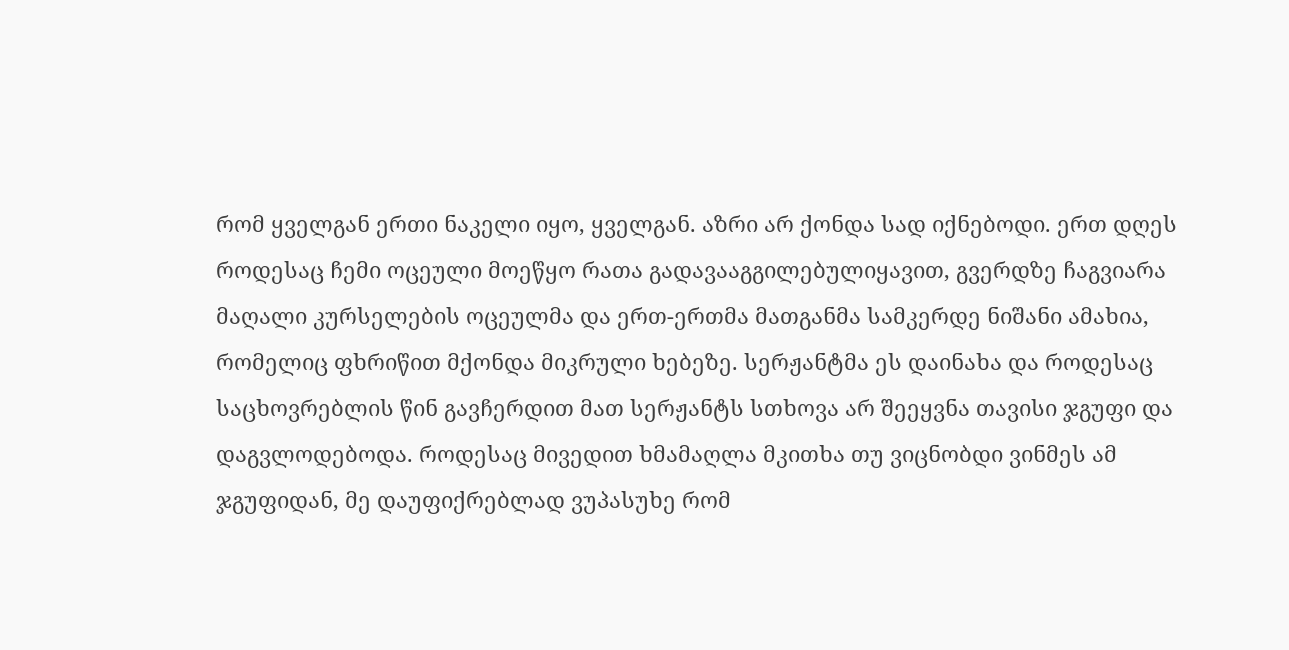რომ ყველგან ერთი ნაკელი იყო, ყველგან. აზრი არ ქონდა სად იქნებოდი. ერთ დღეს როდესაც ჩემი ოცეული მოეწყო რათა გადავააგგილებულიყავით, გვერდზე ჩაგვიარა მაღალი კურსელების ოცეულმა და ერთ-ერთმა მათგანმა სამკერდე ნიშანი ამახია, რომელიც ფხრიწით მქონდა მიკრული ხებეზე. სერჟანტმა ეს დაინახა და როდესაც საცხოვრებლის წინ გავჩერდით მათ სერჟანტს სთხოვა არ შეეყვნა თავისი ჯგუფი და დაგვლოდებოდა. როდესაც მივედით ხმამაღლა მკითხა თუ ვიცნობდი ვინმეს ამ ჯგუფიდან, მე დაუფიქრებლად ვუპასუხე რომ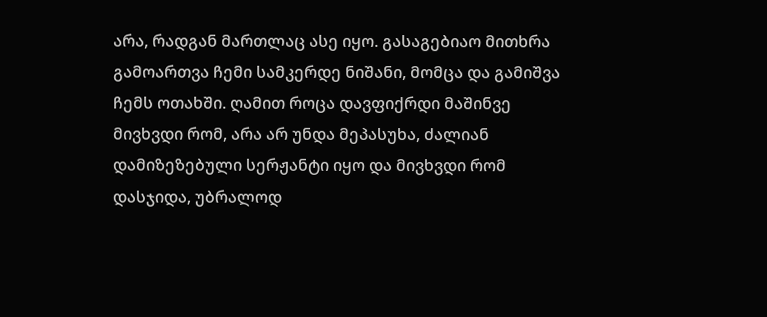არა, რადგან მართლაც ასე იყო. გასაგებიაო მითხრა გამოართვა ჩემი სამკერდე ნიშანი, მომცა და გამიშვა ჩემს ოთახში. ღამით როცა დავფიქრდი მაშინვე მივხვდი რომ, არა არ უნდა მეპასუხა, ძალიან დამიზეზებული სერჟანტი იყო და მივხვდი რომ დასჯიდა, უბრალოდ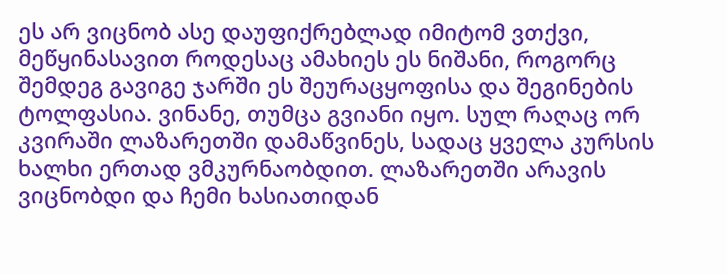ეს არ ვიცნობ ასე დაუფიქრებლად იმიტომ ვთქვი, მეწყინასავით როდესაც ამახიეს ეს ნიშანი, როგორც შემდეგ გავიგე ჯარში ეს შეურაცყოფისა და შეგინების ტოლფასია. ვინანე, თუმცა გვიანი იყო. სულ რაღაც ორ კვირაში ლაზარეთში დამაწვინეს, სადაც ყველა კურსის ხალხი ერთად ვმკურნაობდით. ლაზარეთში არავის ვიცნობდი და ჩემი ხასიათიდან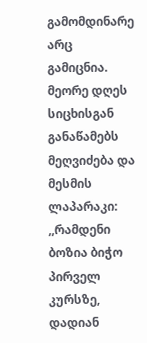გამომდინარე არც გამიცნია. მეორე დღეს სიცხისგან განაწამებს მეღვიძება და მესმის ლაპარაკი: ,,რამდენი ბოზია ბიჭო პირველ კურსზე, დადიან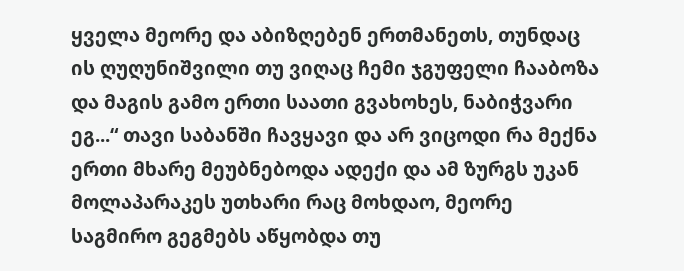ყველა მეორე და აბიზღებენ ერთმანეთს, თუნდაც ის ღუღუნიშვილი თუ ვიღაც ჩემი ჯგუფელი ჩააბოზა და მაგის გამო ერთი საათი გვახოხეს, ნაბიჭვარი ეგ...“ თავი საბანში ჩავყავი და არ ვიცოდი რა მექნა ერთი მხარე მეუბნებოდა ადექი და ამ ზურგს უკან მოლაპარაკეს უთხარი რაც მოხდაო, მეორე საგმირო გეგმებს აწყობდა თუ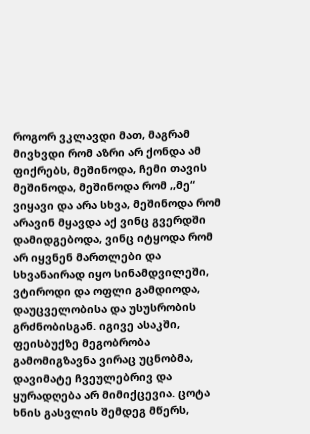როგორ ვკლავდი მათ, მაგრამ მივხვდი რომ აზრი არ ქონდა ამ ფიქრებს, მეშინოდა, ჩემი თავის მეშინოდა, მეშინოდა რომ ,,მე“ ვიყავი და არა სხვა, მეშინოდა რომ არავინ მყავდა აქ ვინც გვერდში დამიდგებოდა, ვინც იტყოდა რომ არ იყვნენ მართლები და სხვანაირად იყო სინამდვილეში, ვტიროდი და ოფლი გამდიოდა, დაუცველობისა და უსუსრობის გრძნობისგან. იგივე ასაკში, ფეისბუქზე მეგობრობა გამომიგზავნა ვირაც უცნობმა, დავიმატე ჩვეულებრივ და ყურადღება არ მიმიქცევია. ცოტა ხნის გასვლის შემდეგ მწერს,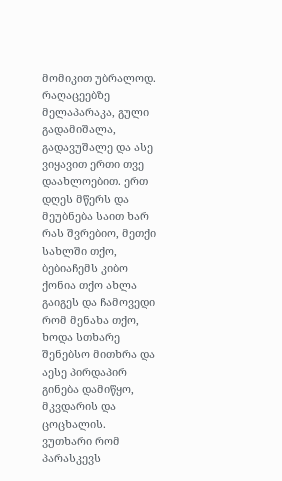მომიკით უბრალოდ. რაღაცეებზე მელაპარაკა, გული გადამიშალა, გადავუშალე და ასე ვიყავით ერთი თვე დაახლოებით. ერთ დღეს მწერს და მეუბნება საით ხარ რას შვრებიო, მეთქი სახლში თქო, ბებიაჩემს კიბო ქონია თქო ახლა გაიგეს და ჩამოვედი რომ მენახა თქო, ხოდა სთხარე შენებსო მითხრა და აესე პირდაპირ გინება დამიწყო, მკვდარის და ცოცხალის. ვუთხარი რომ პარასკევს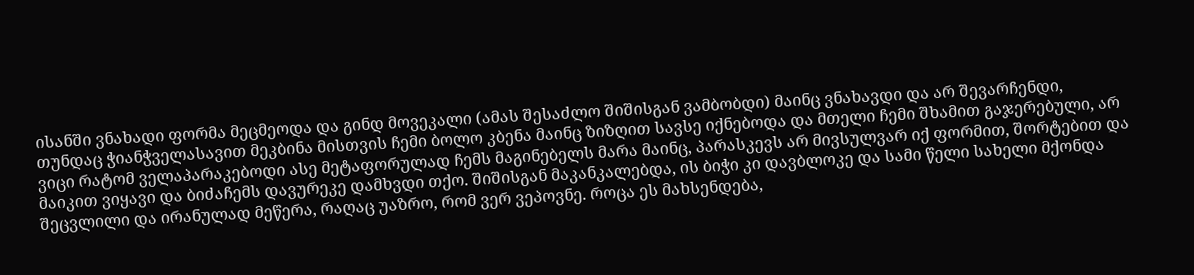ისანში ვნახადი ფორმა მეცმეოდა და გინდ მოვეკალი (ამას შესაძლო შიშისგან ვამბობდი) მაინც ვნახავდი და არ შევარჩენდი, თუნდაც ჭიანჭველასავით მეკბინა მისთვის ჩემი ბოლო კბენა მაინც ზიზღით სავსე იქნებოდა და მთელი ჩემი შხამით გაჯერებული, არ ვიცი რატომ ველაპარაკებოდი ასე მეტაფორულად ჩემს მაგინებელს მარა მაინც, პარასკევს არ მივსულვარ იქ ფორმით, შორტებით და მაიკით ვიყავი და ბიძაჩემს დავურეკე დამხვდი თქო. შიშისგან მაკანკალებდა, ის ბიჭი კი დავბლოკე და სამი წელი სახელი მქონდა შეცვლილი და ირანულად მეწერა, რაღაც უაზრო, რომ ვერ ვეპოვნე. როცა ეს მახსენდება,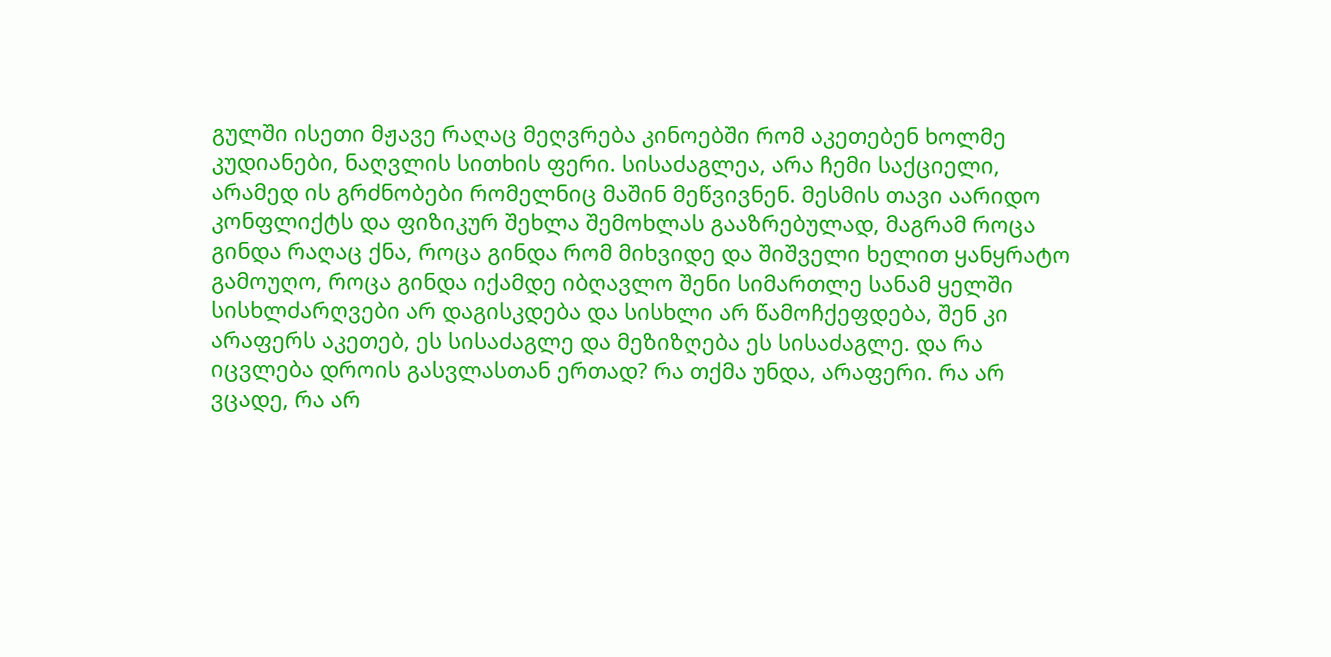გულში ისეთი მჟავე რაღაც მეღვრება კინოებში რომ აკეთებენ ხოლმე კუდიანები, ნაღვლის სითხის ფერი. სისაძაგლეა, არა ჩემი საქციელი, არამედ ის გრძნობები რომელნიც მაშინ მეწვივნენ. მესმის თავი აარიდო კონფლიქტს და ფიზიკურ შეხლა შემოხლას გააზრებულად, მაგრამ როცა გინდა რაღაც ქნა, როცა გინდა რომ მიხვიდე და შიშველი ხელით ყანყრატო გამოუღო, როცა გინდა იქამდე იბღავლო შენი სიმართლე სანამ ყელში სისხლძარღვები არ დაგისკდება და სისხლი არ წამოჩქეფდება, შენ კი არაფერს აკეთებ, ეს სისაძაგლე და მეზიზღება ეს სისაძაგლე. და რა იცვლება დროის გასვლასთან ერთად? რა თქმა უნდა, არაფერი. რა არ ვცადე, რა არ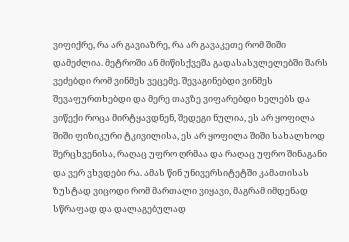ვიფიქრე, რა არ გავიაზრე, რა არ გავაკეთე რომ შიში დამეძლია. მეტროში ან მიწისქვეშა გადასასვლელებში შარს ვეძებდი რომ ვინმეს ვეცემე. შევაგინებდი ვინმეს შევაფურთხებდი და მერე თავზე ვიფარებდი ხელებს და ვიწექი როცა მირტყავდნენ, შედეგი ნულია, ეს არ ყოფილა შიში ფიზიკური ტკივილისა, ეს არ ყოფილა შიში სახალხოდ შერცხვენისა, რაღაც უფრო ღრმაა და რაღაც უფრო შინაგანი და ვერ ვხვდები რა. ამას წინ უნივერსიტეტში კამათისას ზუსტად ვიცოდი რომ მართალი ვიყავი, მაგრამ იმდენად სწრაფად და დალაგებულად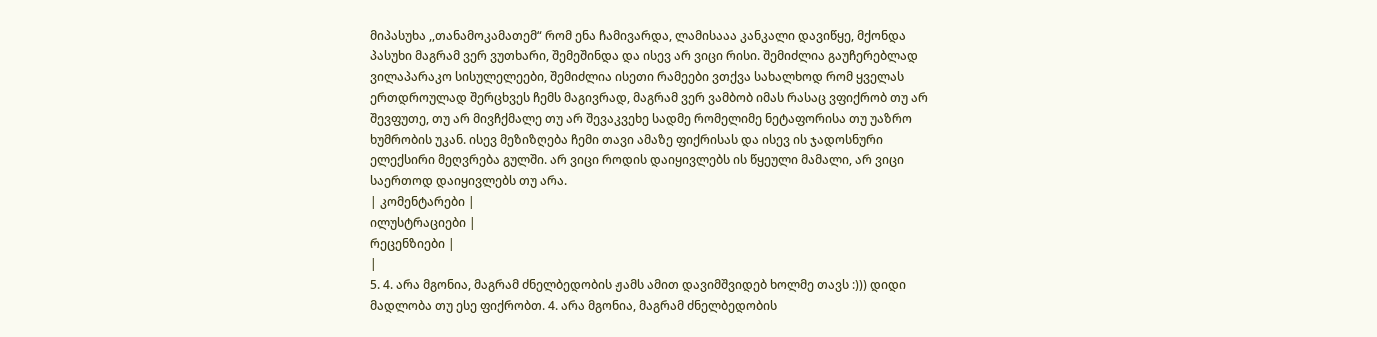მიპასუხა ,,თანამოკამათემ“ რომ ენა ჩამივარდა, ლამისააა კანკალი დავიწყე, მქონდა პასუხი მაგრამ ვერ ვუთხარი, შემეშინდა და ისევ არ ვიცი რისი. შემიძლია გაუჩერებლად ვილაპარაკო სისულელეები, შემიძლია ისეთი რამეები ვთქვა სახალხოდ რომ ყველას ერთდროულად შერცხვეს ჩემს მაგივრად, მაგრამ ვერ ვამბობ იმას რასაც ვფიქრობ თუ არ შევფუთე, თუ არ მივჩქმალე თუ არ შევაკვეხე სადმე რომელიმე ნეტაფორისა თუ უაზრო ხუმრობის უკან. ისევ მეზიზღება ჩემი თავი ამაზე ფიქრისას და ისევ ის ჯადოსნური ელექსირი მეღვრება გულში. არ ვიცი როდის დაიყივლებს ის წყეული მამალი, არ ვიცი საერთოდ დაიყივლებს თუ არა.
| კომენტარები |
ილუსტრაციები |
რეცენზიები |
|
5. 4. არა მგონია, მაგრამ ძნელბედობის ჟამს ამით დავიმშვიდებ ხოლმე თავს :))) დიდი მადლობა თუ ესე ფიქრობთ. 4. არა მგონია, მაგრამ ძნელბედობის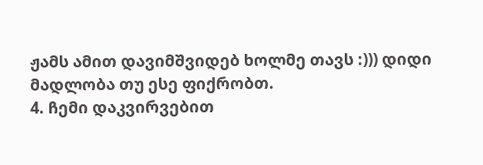ჟამს ამით დავიმშვიდებ ხოლმე თავს :))) დიდი მადლობა თუ ესე ფიქრობთ.
4. ჩემი დაკვირვებით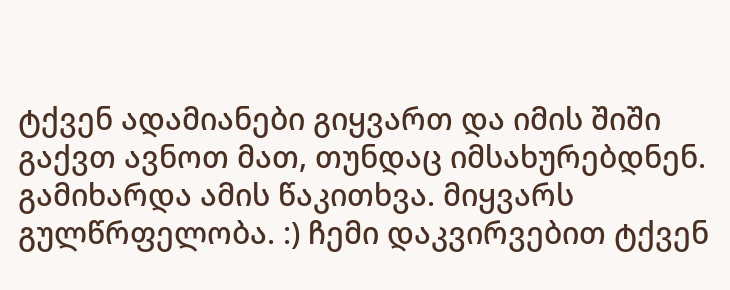ტქვენ ადამიანები გიყვართ და იმის შიში გაქვთ ავნოთ მათ, თუნდაც იმსახურებდნენ. გამიხარდა ამის წაკითხვა. მიყვარს გულწრფელობა. :) ჩემი დაკვირვებით ტქვენ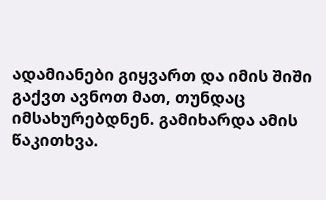ადამიანები გიყვართ და იმის შიში გაქვთ ავნოთ მათ, თუნდაც იმსახურებდნენ. გამიხარდა ამის წაკითხვა.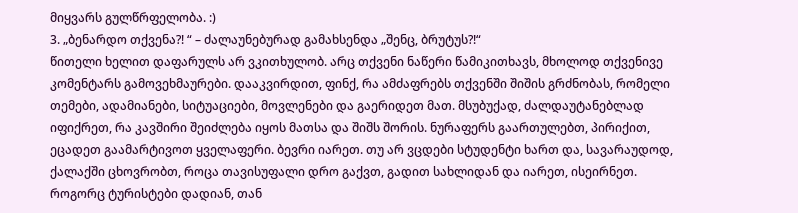მიყვარს გულწრფელობა. :)
3. „ბენარდო თქვენა?! “ – ძალაუნებურად გამახსენდა „შენც, ბრუტუს?!“
წითელი ხელით დაფარულს არ ვკითხულობ. არც თქვენი ნაწერი წამიკითხავს, მხოლოდ თქვენივე კომენტარს გამოვეხმაურები. დააკვირდით, ფინქ, რა ამძაფრებს თქვენში შიშის გრძნობას, რომელი თემები, ადამიანები, სიტუაციები, მოვლენები და გაერიდეთ მათ. მსუბუქად, ძალდაუტანებლად იფიქრეთ, რა კავშირი შეიძლება იყოს მათსა და შიშს შორის. ნურაფერს გაართულებთ, პირიქით, ეცადეთ გაამარტივოთ ყველაფერი. ბევრი იარეთ. თუ არ ვცდები სტუდენტი ხართ და, სავარაუდოდ, ქალაქში ცხოვრობთ, როცა თავისუფალი დრო გაქვთ, გადით სახლიდან და იარეთ, ისეირნეთ. როგორც ტურისტები დადიან, თან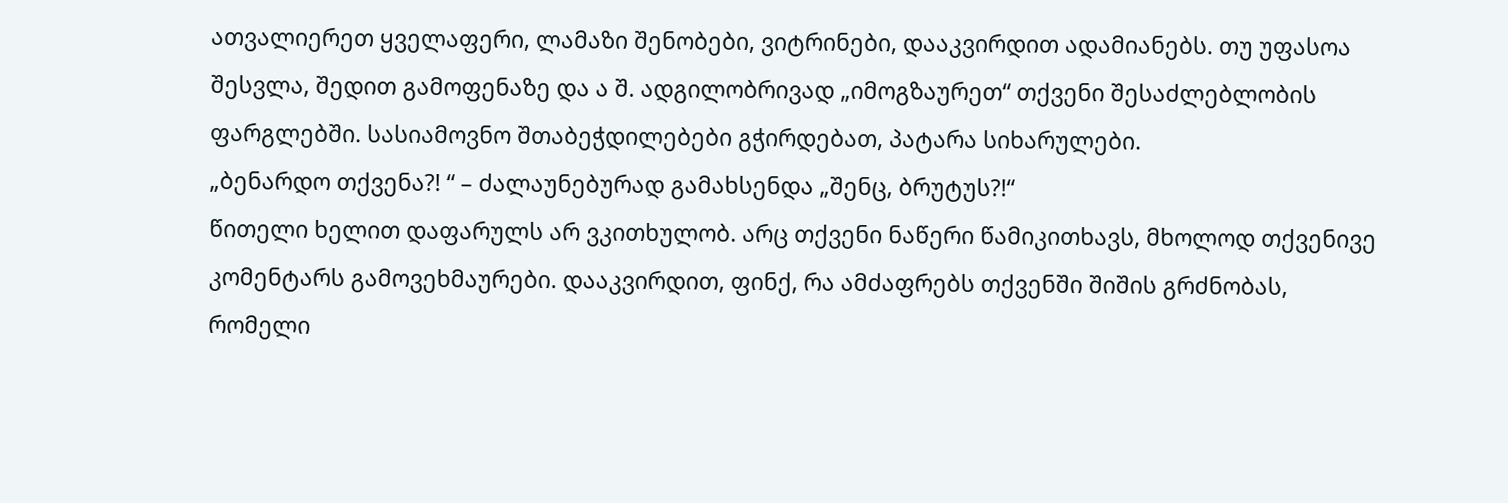ათვალიერეთ ყველაფერი, ლამაზი შენობები, ვიტრინები, დააკვირდით ადამიანებს. თუ უფასოა შესვლა, შედით გამოფენაზე და ა შ. ადგილობრივად „იმოგზაურეთ“ თქვენი შესაძლებლობის ფარგლებში. სასიამოვნო შთაბეჭდილებები გჭირდებათ, პატარა სიხარულები.
„ბენარდო თქვენა?! “ – ძალაუნებურად გამახსენდა „შენც, ბრუტუს?!“
წითელი ხელით დაფარულს არ ვკითხულობ. არც თქვენი ნაწერი წამიკითხავს, მხოლოდ თქვენივე კომენტარს გამოვეხმაურები. დააკვირდით, ფინქ, რა ამძაფრებს თქვენში შიშის გრძნობას, რომელი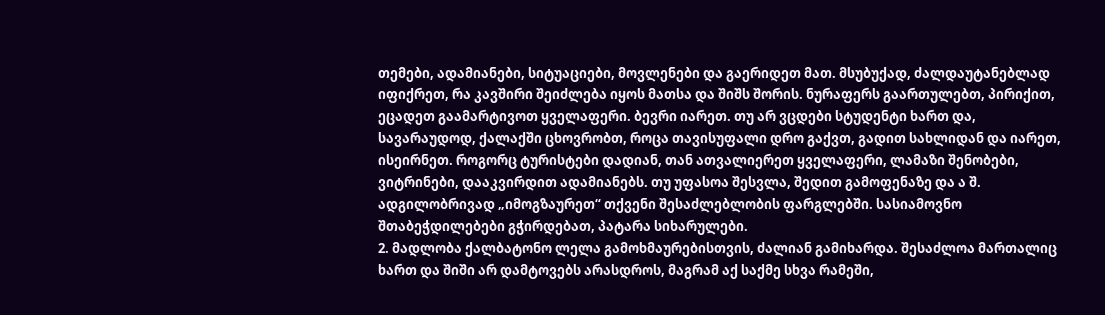თემები, ადამიანები, სიტუაციები, მოვლენები და გაერიდეთ მათ. მსუბუქად, ძალდაუტანებლად იფიქრეთ, რა კავშირი შეიძლება იყოს მათსა და შიშს შორის. ნურაფერს გაართულებთ, პირიქით, ეცადეთ გაამარტივოთ ყველაფერი. ბევრი იარეთ. თუ არ ვცდები სტუდენტი ხართ და, სავარაუდოდ, ქალაქში ცხოვრობთ, როცა თავისუფალი დრო გაქვთ, გადით სახლიდან და იარეთ, ისეირნეთ. როგორც ტურისტები დადიან, თან ათვალიერეთ ყველაფერი, ლამაზი შენობები, ვიტრინები, დააკვირდით ადამიანებს. თუ უფასოა შესვლა, შედით გამოფენაზე და ა შ. ადგილობრივად „იმოგზაურეთ“ თქვენი შესაძლებლობის ფარგლებში. სასიამოვნო შთაბეჭდილებები გჭირდებათ, პატარა სიხარულები.
2. მადლობა ქალბატონო ლელა გამოხმაურებისთვის, ძალიან გამიხარდა. შესაძლოა მართალიც ხართ და შიში არ დამტოვებს არასდროს, მაგრამ აქ საქმე სხვა რამეში,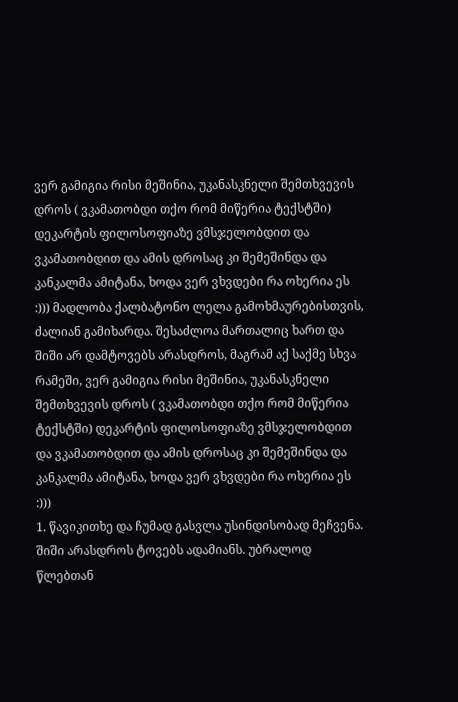ვერ გამიგია რისი მეშინია, უკანასკნელი შემთხვევის დროს ( ვკამათობდი თქო რომ მიწერია ტექსტში) დეკარტის ფილოსოფიაზე ვმსჯელობდით და ვკამათობდით და ამის დროსაც კი შემეშინდა და კანკალმა ამიტანა, ხოდა ვერ ვხვდები რა ოხერია ეს :))) მადლობა ქალბატონო ლელა გამოხმაურებისთვის, ძალიან გამიხარდა. შესაძლოა მართალიც ხართ და შიში არ დამტოვებს არასდროს, მაგრამ აქ საქმე სხვა რამეში, ვერ გამიგია რისი მეშინია, უკანასკნელი შემთხვევის დროს ( ვკამათობდი თქო რომ მიწერია ტექსტში) დეკარტის ფილოსოფიაზე ვმსჯელობდით და ვკამათობდით და ამის დროსაც კი შემეშინდა და კანკალმა ამიტანა, ხოდა ვერ ვხვდები რა ოხერია ეს :)))
1. წავიკითხე და ჩუმად გასვლა უსინდისობად მეჩვენა. შიში არასდროს ტოვებს ადამიანს. უბრალოდ წლებთან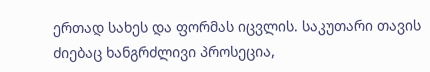ერთად სახეს და ფორმას იცვლის. საკუთარი თავის ძიებაც ხანგრძლივი პროსეცია,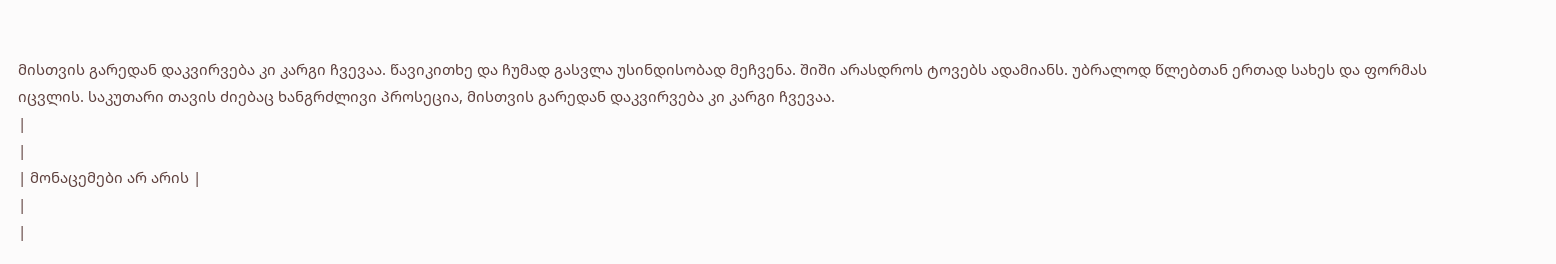მისთვის გარედან დაკვირვება კი კარგი ჩვევაა. წავიკითხე და ჩუმად გასვლა უსინდისობად მეჩვენა. შიში არასდროს ტოვებს ადამიანს. უბრალოდ წლებთან ერთად სახეს და ფორმას იცვლის. საკუთარი თავის ძიებაც ხანგრძლივი პროსეცია, მისთვის გარედან დაკვირვება კი კარგი ჩვევაა.
|
|
| მონაცემები არ არის |
|
|